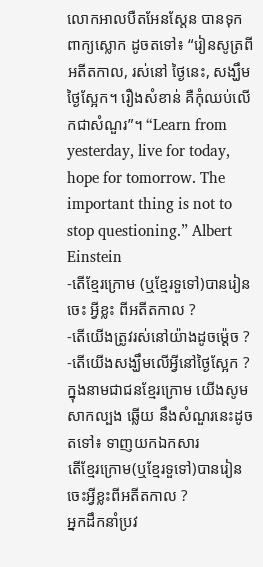លោកអាលបឺតអែនស្តែន បានទុកពាក្យស្លោក ដូចតទៅ៖ “រៀនសូត្រពីអតីតកាល, រស់នៅ ថ្ងៃនេះ, សង្ឃឹមថ្ងៃស្អែក។ រឿងសំខាន់ គឺកុំឈប់លើកជាសំណួរ”។ “Learn from yesterday, live for today, hope for tomorrow. The important thing is not to stop questioning.” Albert Einstein
-តើខ្មែរក្រោម (ឬខ្មែរទួទៅ)បានរៀនចេះ អ្វីខ្លះ ពីអតីតកាល ?
-តើយើងត្រូវរស់នៅយ៉ាងដូចម្ត៉េច ?
-តើយើងសង្ឃឹមលើអ្វីនៅថ្ងៃស្អែក ?
ក្នុងនាមជាជនខ្មែរក្រោម យើងសូមសាកល្បង ឆ្លើយ នឹងសំណួរនេះដូចតទៅ៖ ទាញយកឯកសារ
តើខ្មែរក្រោម(ឬខ្មែរទួទៅ)បានរៀនចេះអ្វីខ្លះពីអតីតកាល ?
អ្នកដឹកនាំប្រវ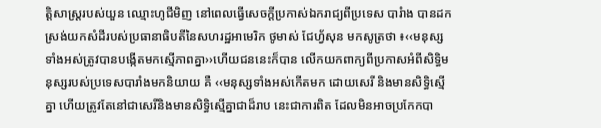ត្តិសាស្ត្ររបស់យួន ឈ្មោះហូជីមិញ នៅពេលធ្វើសេចក្តីប្រកាស់ឯករាជ្យពីប្រទេស បារំាង បានដកស្រង់យកសំដីរបស់ប្រធានាធិបតីនៃសហរដ្ឋអាមេរិក ថូមាស់ ជែហ្វ័សុន មកសូត្រថា ៖‹‹មនុស្សទាំងអស់ត្រូវបានបង្កើតមកស្មើភាពគ្នា››ហើយជននេះក៏បាន លើកយកពាក្យពីប្រកាសអំពីសិទ្ធិមនុស្សរបស់ប្រទេសបារាំងមកនិយាយ គឺ ‹‹មនុស្សទាំងអស់កើតមក ដោយសេរី និងមានសិទ្ធិស្មើគ្នា ហើយត្រូវតែនៅជាសេរីនិងមានសិទ្ធិស្មើគ្នាជាដ៏រាប នេះជាការពិត ដែលមិនអាចប្រកែកបា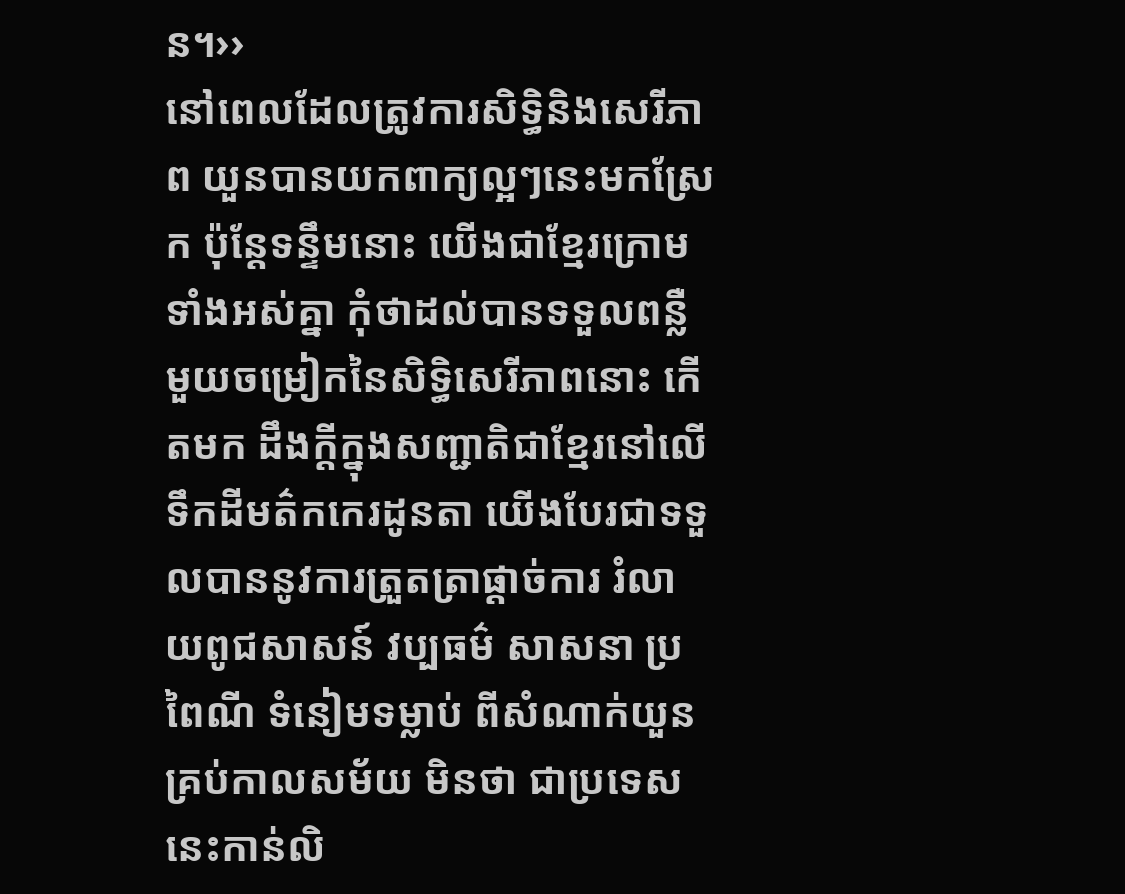ន។››
នៅពេលដែលត្រូវការសិទ្ធិនិងសេរីភាព យួនបានយកពាក្យល្អៗនេះមកស្រែក ប៉ុន្តែទន្ទឹមនោះ យើងជាខ្មែរក្រោមទាំងអស់គ្នា កុំថាដល់បានទទួលពន្លឺមួយចម្រៀកនៃសិទ្ធិសេរីភាពនោះ កើតមក ដឹងក្តីក្នុងសញ្ជាតិជាខ្មែរនៅលើទឹកដីមត៌កកេរដូនតា យើងបែរជាទទួលបាននូវការត្រួតត្រាផ្តាច់ការ រំលាយពូជសាសន៍ វប្បធម៌ សាសនា ប្រពៃណី ទំនៀមទម្លាប់ ពីសំណាក់យួនគ្រប់កាលសម័យ មិនថា ជាប្រទេសនេះកាន់លិ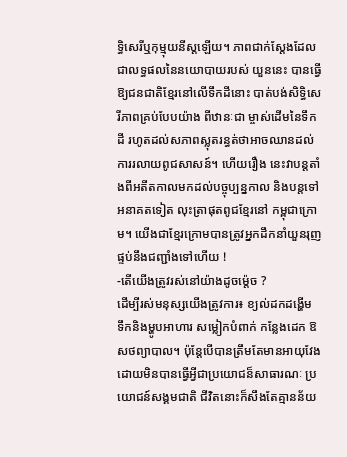ទ្ធិសេរីឬកុម្មុយនីស្តឡើយ។ ភាពជាក់ស្តែងដែលជាលទ្ធផលនៃនយោបាយរបស់ យួននេះ បានធ្វើឱ្យជនជាតិខ្មែរនៅលើទឹកដីនោះ បាត់បង់សិទ្ធិសេរីភាពគ្រប់បែបយ៉ាង ពីឋានៈជា ម្ចាស់ដើមនៃទឹកដី រហូតដល់សភាពស្លុតរន្ធត់ថាអាចឈានដល់ការរលាយពូជសាសន៍។ ហើយរឿង នេះវាបន្តតាំងពីអតីតកាលមកដល់បច្ចុប្បន្នកាល និងបន្តទៅអនាគតទៀត លុះត្រាផុតពូជខ្មែរនៅ កម្ពុជាក្រោម។ យើងជាខ្មែរក្រោមបានត្រូវអ្នកដឹកនាំយួនរុញផ្ទប់នឹងជញ្ជាំងទៅហើយ !
-តើយើងត្រូវរស់នៅយ៉ាងដូចម៉្តេច ?
ដើម្បីរស់មនុស្សយើងត្រូវការ៖ ខ្យល់ដកដង្ហើម ទឹកនិងម្ហូបអាហារ សម្លៀកបំពាក់ កន្លែងដេក ឱសថព្យាបាល។ ប៉ុន្តែបើបានត្រឹមតែមានអាយុវែង ដោយមិនបានធ្វើអ្វីជាប្រយោជន៏សាធារណៈ ប្រយោជន៍សង្គមជាតិ ជីវិតនោះក៏សឹងតែគ្មានន័យ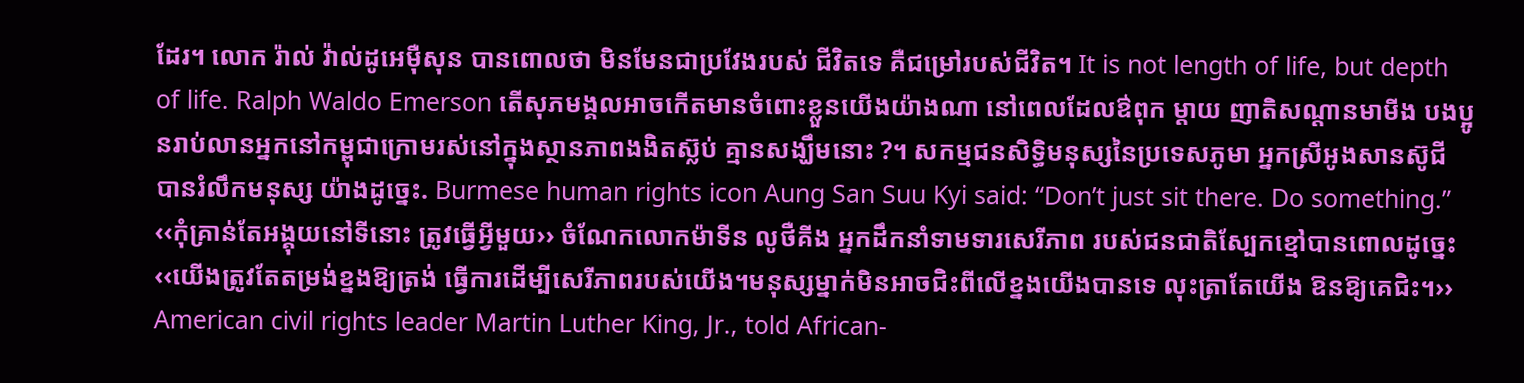ដែរ។ លោក រ៉ាល់ វ៉ាល់ដូអេម៉ឺសុន បានពោលថា មិនមែនជាប្រវែងរបស់ ជីវិតទេ គឺជម្រៅរបស់ជីវិត។ It is not length of life, but depth of life. Ralph Waldo Emerson តើសុភមង្គលអាចកើតមានចំពោះខ្លួនយើងយ៉ាងណា នៅពេលដែលឳពុក ម្តាយ ញាតិសណ្តានមាមីង បងប្អូនរាប់លានអ្នកនៅកម្ពុជាក្រោមរស់នៅក្នុងស្ថានភាពងងិតស៊្លប់ គ្មានសង្ឃឹមនោះ ?។ សកម្មជនសិទ្ធិមនុស្សនៃប្រទេសភូមា អ្នកស្រីអូងសានស៊ូជី បានរំលឹកមនុស្ស យ៉ាងដូច្នេះ. Burmese human rights icon Aung San Suu Kyi said: “Don’t just sit there. Do something.” ‹‹កុំគ្រាន់តែអង្គុយនៅទីនោះ ត្រូវធ្វើអ្វីមួយ›› ចំណែកលោកម៉ាទីន លូថឺគីង អ្នកដឹកនាំទាមទារសេរីភាព របស់ជនជាតិស្បែកខ្មៅបានពោលដូច្នេះ ‹‹យើងត្រូវតែតម្រង់ខ្នងឱ្យត្រង់ ធ្វើការដើម្បីសេរីភាពរបស់យើង។មនុស្សម្នាក់មិនអាចជិះពីលើខ្នងយើងបានទេ លុះត្រាតែយើង ឱនឱ្យគេជិះ។›› American civil rights leader Martin Luther King, Jr., told African-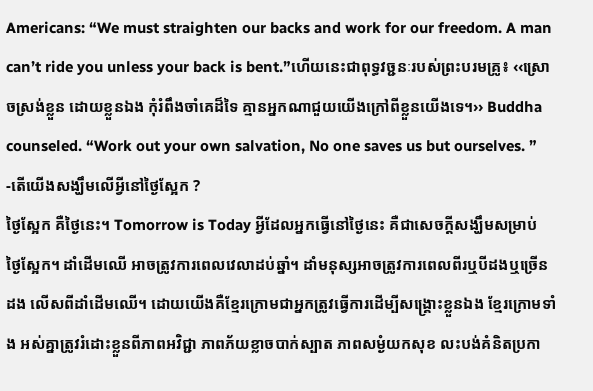Americans: “We must straighten our backs and work for our freedom. A man can’t ride you unless your back is bent.”ហើយនេះជាពុទ្ធវច្ជនៈរបស់ព្រះបរមគ្រូ៖ ‹‹ស្រោចស្រង់ខ្លួន ដោយខ្លួនឯង កុំរំពឹងចាំគេដ៏ទៃ គ្មានអ្នកណាជួយយើងក្រៅពីខ្លួនយើងទេ។›› Buddha counseled. “Work out your own salvation, No one saves us but ourselves. ”
-តើយើងសង្ឃឹមលើអ្វីនៅថ្ងៃស្អែក ?
ថ្ងៃស្អែក គឺថ្ងៃនេះ។ Tomorrow is Today អ្វីដែលអ្នកធ្វើនៅថ្ងៃនេះ គឺជាសេចក្តីសង្ឃឹមសម្រាប់ ថ្ងៃស្អែក។ ដាំដើមឈើ អាចត្រូវការពេលវេលាដប់ឆ្នាំ។ ដាំមនុស្សអាចត្រូវការពេលពីរឬបីដងឬច្រើនដង លើសពីដាំដើមឈើ។ ដោយយើងគឺខ្មែរក្រោមជាអ្នកត្រូវធ្វើការដើម្បីសង្គ្រោះខ្លួនឯង ខ្មែរក្រោមទាំង អស់គ្នាត្រូវរំដោះខ្លួនពីភាពអវិជ្ជា ភាពភ័យខ្លាចបាក់ស្បាត ភាពសម្ងំយកសុខ លះបង់គំនិតប្រកា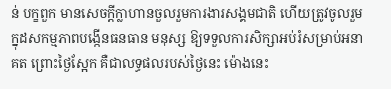ន់ បក្ខពួក មានសេចក្តីក្លាហានចួលរួមការងារសង្គមជាតិ ហើយត្រូវចូលរួមក្នុដសកម្មភាពបង្កើនធនធាន មនុស្ស ឱ្យទទួលការសិក្សាអប់រំសម្រាប់អនាគត ព្រោះថ្ងៃស្អែក គឺជាលទ្ធផលរបស់ថ្ងៃនេះ ម៉ោងនេះ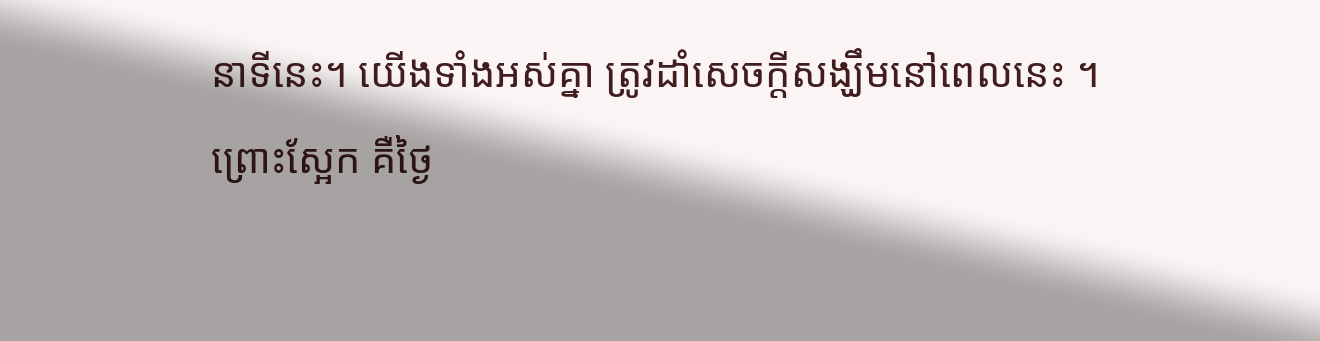នាទីនេះ។ យើងទាំងអស់គ្នា ត្រូវដាំសេចក្តីសង្ឃឹមនៅពេលនេះ ។
ព្រោះស្អែក គឺថ្ងៃ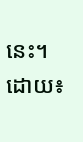នេះ។
ដោយ៖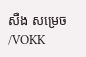សឺង សម្រេច /VOKK